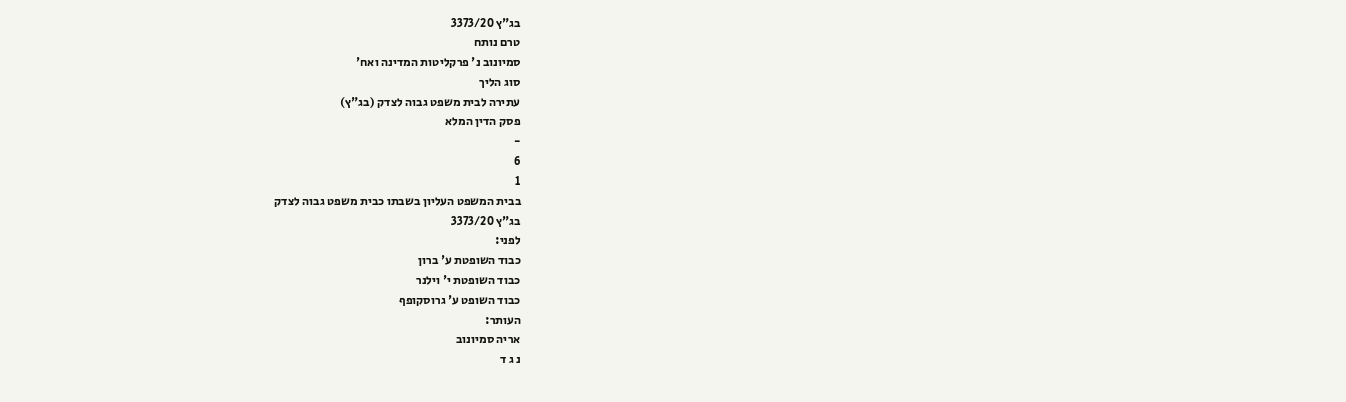בג"ץ 3373/20
טרם נותח
סמיונוב נ' פרקליטות המדינה ואח'
סוג הליך
עתירה לבית משפט גבוה לצדק (בג"ץ)
פסק הדין המלא
-
6
1
בבית המשפט העליון בשבתו כבית משפט גבוה לצדק
בג"ץ 3373/20
לפני:
כבוד השופטת ע' ברון
כבוד השופטת י' וילנר
כבוד השופט ע' גרוסקופף
העותר:
אריה סמיונוב
נ ג ד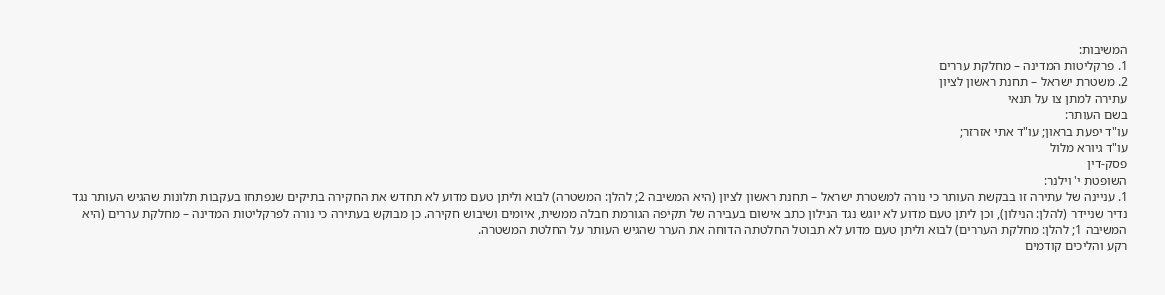המשיבות:
1. פרקליטות המדינה – מחלקת עררים
2. משטרת ישראל – תחנת ראשון לציון
עתירה למתן צו על תנאי
בשם העותר:
עו"ד יפעת בראון; עו"ד אתי אזרזר;
עו"ד גיורא מלול
פסק-דין
השופטת י' וילנר:
1. עניינה של עתירה זו בבקשת העותר כי נורה למשטרת ישראל – תחנת ראשון לציון (היא המשיבה 2; להלן: המשטרה) לבוא וליתן טעם מדוע לא תחדש את החקירה בתיקים שנפתחו בעקבות תלונות שהגיש העותר נגד נדיר שניידר (להלן: הנילון), וכן ליתן טעם מדוע לא יוגש נגד הנילון כתב אישום בעבירה של תקיפה הגורמת חבלה ממשית, איומים ושיבוש חקירה. כן מבוקש בעתירה כי נורה לפרקליטות המדינה – מחלקת עררים (היא המשיבה 1; להלן: מחלקת העררים) לבוא וליתן טעם מדוע לא תבוטל החלטתה הדוחה את הערר שהגיש העותר על החלטת המשטרה.
רקע והליכים קודמים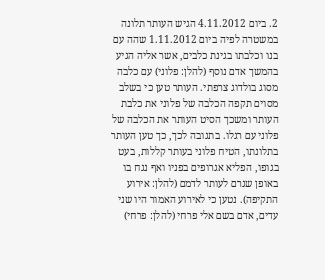2. ביום 4.11.2012 הגיש העותר תלונה במשטרה לפיה ביום 1.11.2012 שהה עם בנו וכלבתו בגינת כלבים, אשר אליה הגיע בהמשך אדם נוסף (להלן: פלוני) עם כלבה מסוג בולדוג צרפתי. העותר טען כי בשלב מסוים תקפה הכלבה של פלוני את כלבת העותר ומשכך הסיט העותר את הכלבה של פלוני עם רגלו. בתגובה לכך, כך טען העותר בתלונתו, הטיח פלוני בעותר קללות, בעט בגופו, הפליא אגרופים בפניו ואף נגח בו באופן שגרם לעותר לדמם (להלן: אירוע התקיפה). נטען כי לאירוע האמור היו שני עדים, אדם בשם אלי פרחי (להלן: פרחי)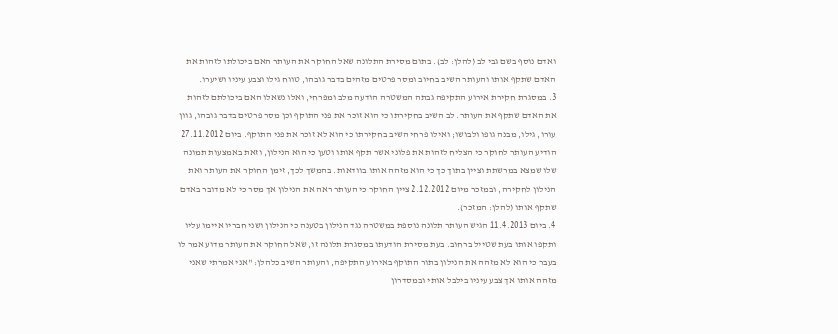ואדם נוסף בשם גבי לב (להלן: לב). בתום מסירת התלונה שאל החוקר את העותר האם ביכולתו לזהות את האדם שתקף אותו והעותר השיב בחיוב ומסר פרטים מזהים בדבר גובהו, טווח גילו וצבע עיניו ושיערו.
3. במסגרת חקירת אירוע התקיפה גבתה המשטרה הודעה מלב ומפרחי, ואלו נשאלו האם ביכולתם לזהות את האדם שתקף את העותר. לב השיב בחקירתו כי הוא זוכר את פני התוקף וכן מסר פרטים בדבר גובהו, גוון עורו, גילו, מבנה גופו ולבושו; ואילו פרחי השיב בחקירתו כי הוא לא זוכר את פני התוקף. ביום 27.11.2012 הודיע העותר לחוקר כי הצליח לזהות את פלוני אשר תקף אותו וטען כי הוא הנילון, וזאת באמצעות תמונה שלו שמצא במרשתת וציין בתוך כך כי הוא מזהה אותו בוודאות. בהמשך לכך, זימן החוקר את העותר ואת הנילון לחקירה, ובמזכר מיום 2.12.2012 ציין החוקר כי העותר ראה את הנילון אך מסר כי לא מדובר באדם שתקף אותו (להלן: המזכר).
4. ביום 11.4.2013 הגיש העותר תלונה נוספת במשטרה נגד הנילון בטענה כי הנילון ושני חבריו איימו עליו ותקפו אותו בעת שטייל ברחוב. בעת מסירת הודעתו במסגרת תלונה זו, שאל החוקר את העותר מדוע אמר לו בעבר כי הוא לא מזהה את הנילון בתור התוקף באירוע התקיפה, והעותר השיב כלהלן: "אני אמרתי שאני מזהה אותו אך צבע עיניו בילבל אותי ובמסדרון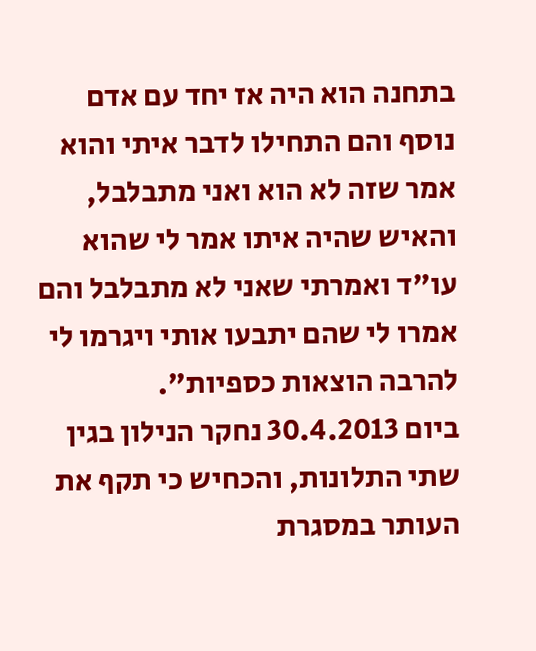בתחנה הוא היה אז יחד עם אדם נוסף והם התחילו לדבר איתי והוא אמר שזה לא הוא ואני מתבלבל, והאיש שהיה איתו אמר לי שהוא עו"ד ואמרתי שאני לא מתבלבל והם אמרו לי שהם יתבעו אותי ויגרמו לי להרבה הוצאות כספיות".
ביום 30.4.2013 נחקר הנילון בגין שתי התלונות, והכחיש כי תקף את העותר במסגרת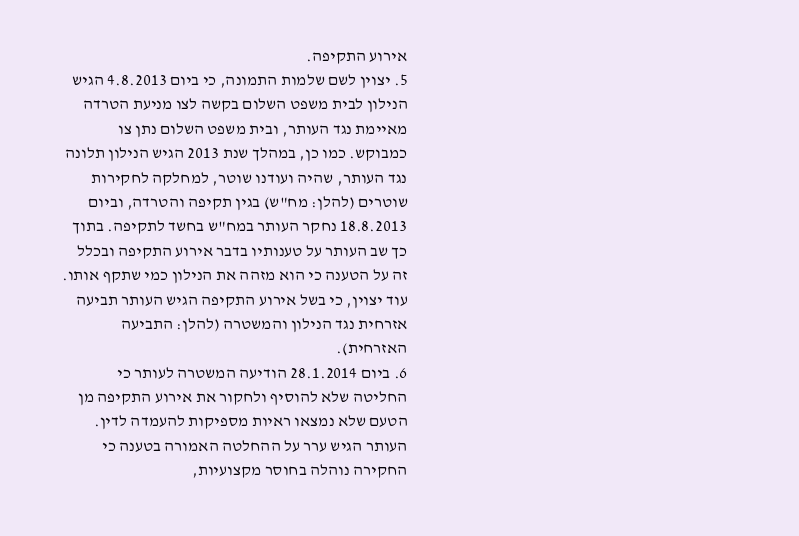אירוע התקיפה.
5. יצוין לשם שלמות התמונה, כי ביום 4.8.2013 הגיש הנילון לבית משפט השלום בקשה לצו מניעת הטרדה מאיימת נגד העותר, ובית משפט השלום נתן צו כמבוקש. כמו כן, במהלך שנת 2013 הגיש הנילון תלונה נגד העותר, שהיה ועודנו שוטר, למחלקה לחקירות שוטרים (להלן: מח"ש) בגין תקיפה והטרדה, וביום 18.8.2013 נחקר העותר במח"ש בחשד לתקיפה. בתוך כך שב העותר על טענותיו בדבר אירוע התקיפה ובכלל זה על הטענה כי הוא מזהה את הנילון כמי שתקף אותו. עוד יצוין, כי בשל אירוע התקיפה הגיש העותר תביעה אזרחית נגד הנילון והמשטרה (להלן: התביעה האזרחית).
6. ביום 28.1.2014 הודיעה המשטרה לעותר כי החליטה שלא להוסיף ולחקור את אירוע התקיפה מן הטעם שלא נמצאו ראיות מספיקות להעמדה לדין. העותר הגיש ערר על ההחלטה האמורה בטענה כי החקירה נוהלה בחוסר מקצועיות,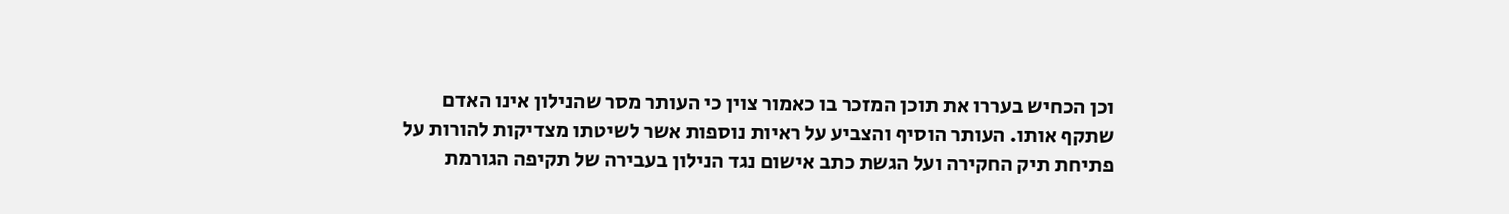וכן הכחיש בעררו את תוכן המזכר בו כאמור צוין כי העותר מסר שהנילון אינו האדם שתקף אותו. העותר הוסיף והצביע על ראיות נוספות אשר לשיטתו מצדיקות להורות על פתיחת תיק החקירה ועל הגשת כתב אישום נגד הנילון בעבירה של תקיפה הגורמת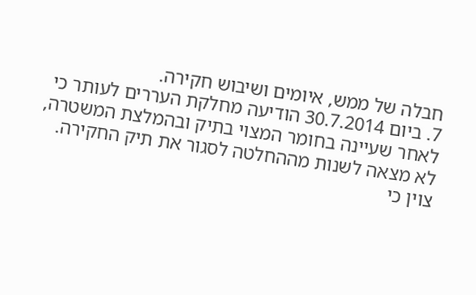חבלה של ממש, איומים ושיבוש חקירה.
7. ביום 30.7.2014 הודיעה מחלקת העררים לעותר כי לאחר שעיינה בחומר המצוי בתיק ובהמלצת המשטרה, לא מצאה לשנות מההחלטה לסגור את תיק החקירה. צוין כי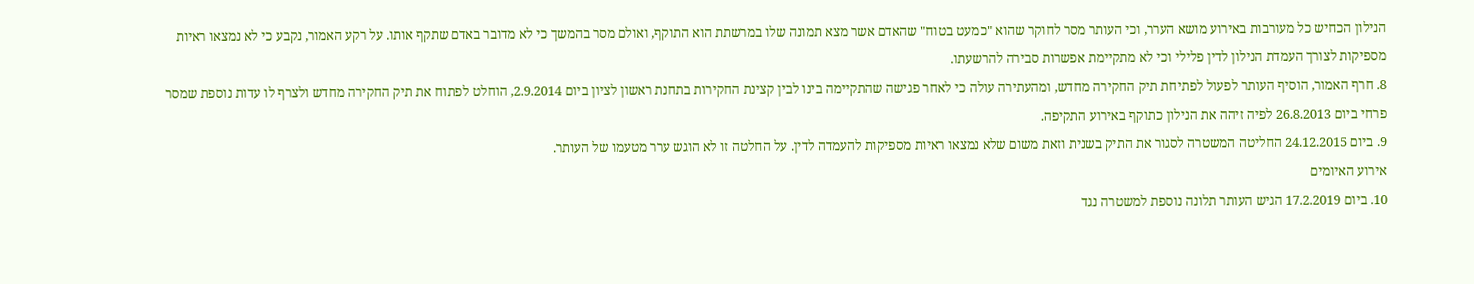הנילון הכחיש כל מעורבות באירוע מושא הערר, וכי העותר מסר לחוקר שהוא "כמעט בטוח" שהאדם אשר מצא תמונה שלו במרשתת הוא התוקף, ואולם מסר בהמשך כי לא מדובר באדם שתקף אותו. על רקע האמור, נקבע כי לא נמצאו ראיות מספיקות לצורך העמדת הנילון לדין פלילי וכי לא מתקיימת אפשרות סבירה להרשעתו.
8. חרף האמור, הוסיף העותר לפעול לפתיחת תיק החקירה מחדש, ומהעתירה עולה כי לאחר פגישה שהתקיימה בינו לבין קצינת החקירות בתחנת ראשון לציון ביום 2.9.2014, הוחלט לפתוח את תיק החקירה מחדש ולצרף לו עדות נוספת שמסר פרחי ביום 26.8.2013 לפיה זיהה את הנילון כתוקף באירוע התקיפה.
9. ביום 24.12.2015 החליטה המשטרה לסגור את התיק בשנית וזאת משום שלא נמצאו ראיות מספיקות להעמדה לדין. על החלטה זו לא הוגש ערר מטעמו של העותר.
אירוע האיומים
10. ביום 17.2.2019 הגיש העותר תלונה נוספת למשטרה נגד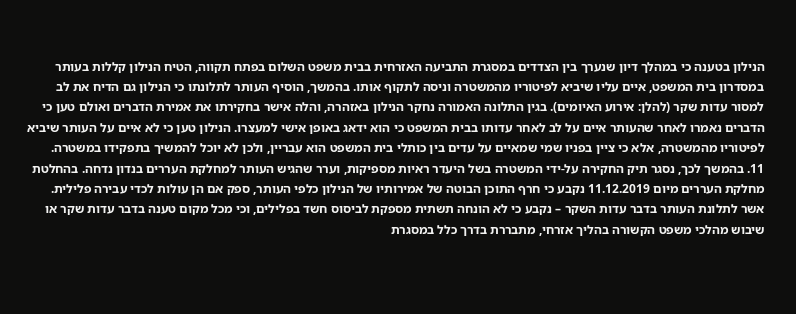הנילון בטענה כי במהלך דיון שנערך בין הצדדים במסגרת התביעה האזרחית בבית משפט השלום בפתח תקווה, הטיח הנילון קללות בעותר במסדרון בית המשפט, איים עליו שיביא לפיטוריו מהמשטרה וניסה לתקוף אותו. בהמשך, הוסיף העותר לתלונתו כי הנילון גם הדיח את לב למסור עדות שקר (להלן: אירוע האיומים). בגין התלונה האמורה נחקר הנילון באזהרה, והלה אישר בחקירתו את אמירת הדברים ואולם טען כי הדברים נאמרו לאחר שהעותר איים על לב לאחר עדותו בבית המשפט כי הוא ידאג באופן אישי למעצרו. הנילון טען כי לא איים על העותר שיביא לפיטוריו מהמשטרה, אלא כי ציין בפניו שמי שמאיים על עדים בין כותלי בית המשפט הוא עבריין, ולכן לא יוכל להמשיך בתפקידו במשטרה.
11. בהמשך לכך, נסגר תיק החקירה על-ידי המשטרה בשל היעדר ראיות מספיקות, וערר שהגיש העותר למחלקת העררים בנדון נדחה. בהחלטת מחלקת העררים מיום 11.12.2019 נקבע כי חרף התוכן הבוטה של אמירותיו של הנילון כלפי העותר, ספק אם הן עולות לכדי עבירה פלילית. אשר לתלונת העותר בדבר עדות השקר – נקבע כי לא הונחה תשתית מספקת לביסוס חשד בפלילים, וכי מכל מקום טענה בדבר עדות שקר או שיבוש מהלכי משפט הקשורה בהליך אזרחי, מתבררת בדרך כלל במסגרת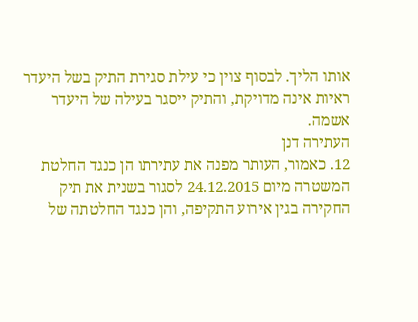אותו הליך. לבסוף צוין כי עילת סגירת התיק בשל היעדר ראיות אינה מדויקת, והתיק ייסגר בעילה של היעדר אשמה.
העתירה דנן
12. כאמור, העותר מפנה את עתירתו הן כנגד החלטת המשטרה מיום 24.12.2015 לסגור בשנית את תיק החקירה בגין אירוע התקיפה, והן כנגד החלטתה של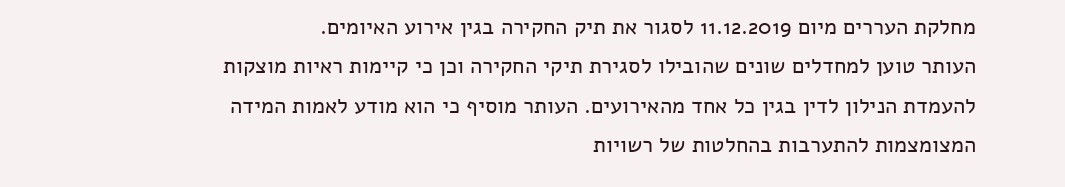מחלקת העררים מיום 11.12.2019 לסגור את תיק החקירה בגין אירוע האיומים.
העותר טוען למחדלים שונים שהובילו לסגירת תיקי החקירה וכן כי קיימות ראיות מוצקות להעמדת הנילון לדין בגין כל אחד מהאירועים. העותר מוסיף כי הוא מודע לאמות המידה המצומצמות להתערבות בהחלטות של רשויות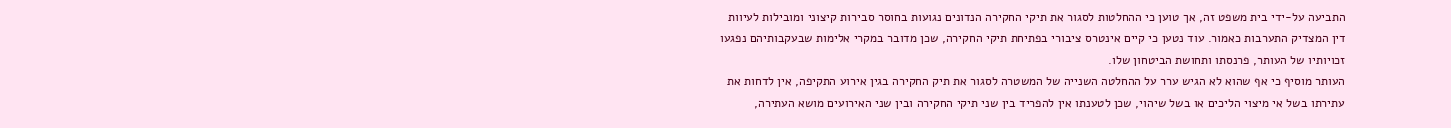התביעה על-ידי בית משפט זה, אך טוען כי ההחלטות לסגור את תיקי החקירה הנדונים נגועות בחוסר סבירות קיצוני ומובילות לעיוות דין המצדיק התערבות כאמור. עוד נטען כי קיים אינטרס ציבורי בפתיחת תיקי החקירה, שכן מדובר במקרי אלימות שבעקבותיהם נפגעו זכויותיו של העותר, פרנסתו ותחושת הביטחון שלו.
העותר מוסיף כי אף שהוא לא הגיש ערר על ההחלטה השנייה של המשטרה לסגור את תיק החקירה בגין אירוע התקיפה, אין לדחות את עתירתו בשל אי מיצוי הליכים או בשל שיהוי, שכן לטענתו אין להפריד בין שני תיקי החקירה ובין שני האירועים מושא העתירה,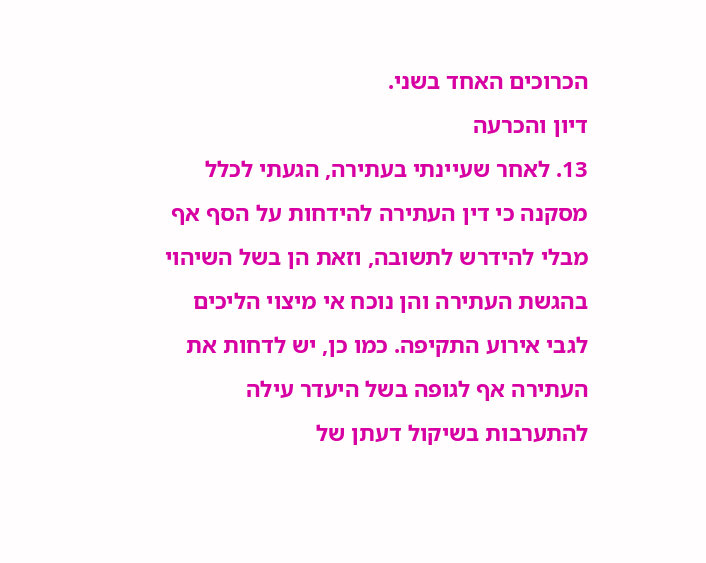הכרוכים האחד בשני.
דיון והכרעה
13. לאחר שעיינתי בעתירה, הגעתי לכלל מסקנה כי דין העתירה להידחות על הסף אף מבלי להידרש לתשובה, וזאת הן בשל השיהוי בהגשת העתירה והן נוכח אי מיצוי הליכים לגבי אירוע התקיפה. כמו כן, יש לדחות את העתירה אף לגופה בשל היעדר עילה להתערבות בשיקול דעתן של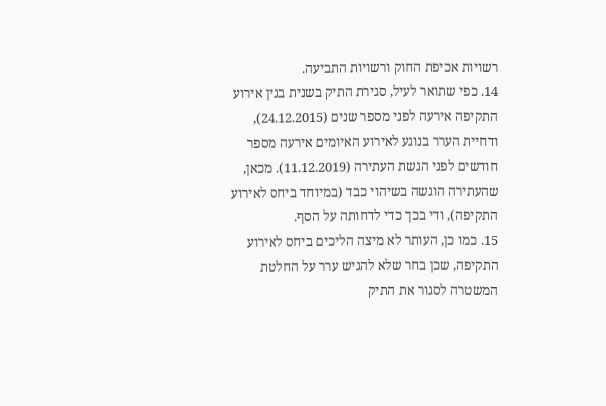רשויות אכיפת החוק ורשויות התביעה.
14. כפי שתואר לעיל, סגירת התיק בשנית בגין אירוע התקיפה אירעה לפני מספר שנים (24.12.2015), ודחיית הערר בנוגע לאירוע האיומים אירעה מספר חודשים לפני הגשת העתירה (11.12.2019). מכאן, שהעתירה הוגשה בשיהוי כבד (במיוחד ביחס לאירוע התקיפה), ודי בכך כדי לדחותה על הסף.
15. כמו כן, העותר לא מיצה הליכים ביחס לאירוע התקיפה, שכן בחר שלא להגיש ערר על החלטת המשטרה לסגור את התיק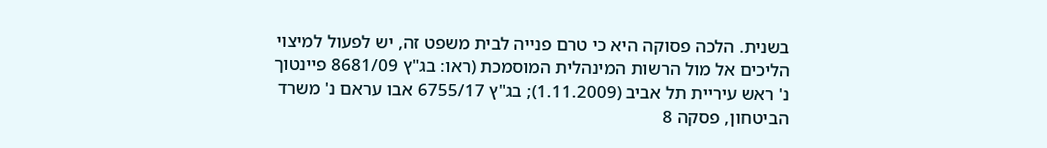בשנית. הלכה פסוקה היא כי טרם פנייה לבית משפט זה, יש לפעול למיצוי הליכים אל מול הרשות המינהלית המוסמכת (ראו: בג"ץ 8681/09 פיינטוך נ' ראש עיריית תל אביב (1.11.2009); בג"ץ 6755/17 אבו עראם נ' משרד הביטחון, פסקה 8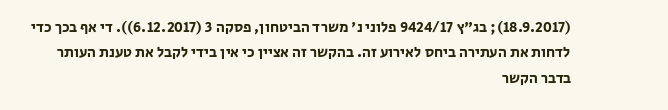(18.9.2017); בג"ץ 9424/17 פלוני נ' משרד הביטחון, פסקה 3 (6.12.2017)). די אף בכך כדי לדחות את העתירה ביחס לאירוע זה. בהקשר זה אציין כי אין בידי לקבל את טענת העותר בדבר הקשר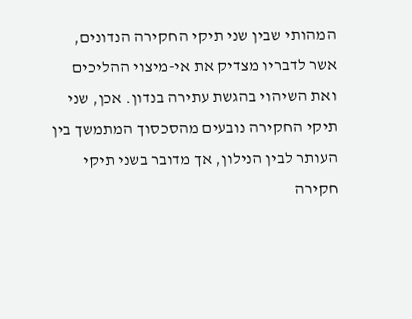המהותי שבין שני תיקי החקירה הנדונים, אשר לדבריו מצדיק את אי-מיצוי ההליכים ואת השיהוי בהגשת עתירה בנדון. אכן, שני תיקי החקירה נובעים מהסכסוך המתמשך בין העותר לבין הנילון, אך מדובר בשני תיקי חקירה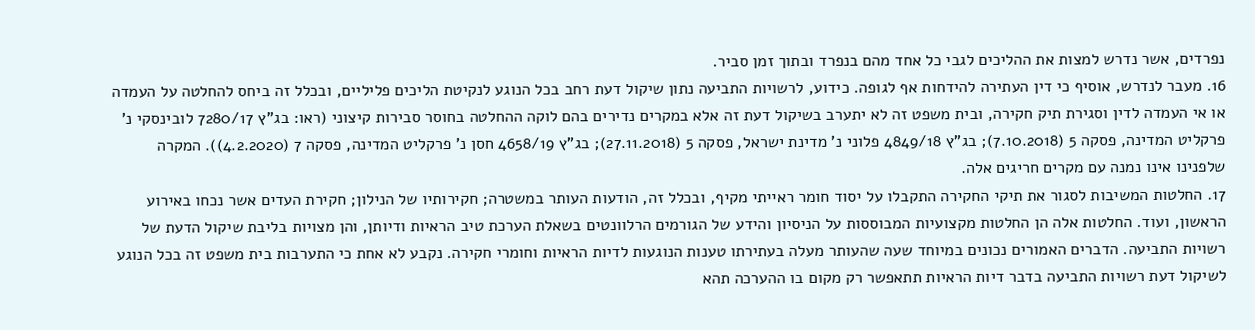נפרדים, אשר נדרש למצות את ההליכים לגבי כל אחד מהם בנפרד ובתוך זמן סביר.
16. מעבר לנדרש, אוסיף כי דין העתירה להידחות אף לגופה. כידוע, לרשויות התביעה נתון שיקול דעת רחב בכל הנוגע לנקיטת הליכים פליליים, ובכלל זה ביחס להחלטה על העמדה או אי העמדה לדין וסגירת תיק חקירה, ובית משפט זה לא יתערב בשיקול דעת זה אלא במקרים נדירים בהם לוקה ההחלטה בחוסר סבירות קיצוני (ראו: בג"ץ 7280/17 לובינסקי נ' פרקליט המדינה, פסקה 5 (7.10.2018); בג"ץ 4849/18 פלוני נ' מדינת ישראל, פסקה 5 (27.11.2018); בג"ץ 4658/19 חסן נ' פרקליט המדינה, פסקה 7 (4.2.2020)). המקרה שלפנינו אינו נמנה עם מקרים חריגים אלה.
17. החלטות המשיבות לסגור את תיקי החקירה התקבלו על יסוד חומר ראייתי מקיף, ובכלל זה, הודעות העותר במשטרה; חקירותיו של הנילון; חקירת העדים אשר נכחו באירוע הראשון, ועוד. החלטות אלה הן החלטות מקצועיות המבוססות על הניסיון והידע של הגורמים הרלוונטים בשאלת הערכת טיב הראיות ודיותן, והן מצויות בליבת שיקול הדעת של רשויות התביעה. הדברים האמורים נכונים במיוחד שעה שהעותר מעלה בעתירתו טענות הנוגעות לדיות הראיות וחומרי חקירה. נקבע לא אחת כי התערבות בית משפט זה בכל הנוגע לשיקול דעת רשויות התביעה בדבר דיות הראיות תתאפשר רק מקום בו ההערכה תהא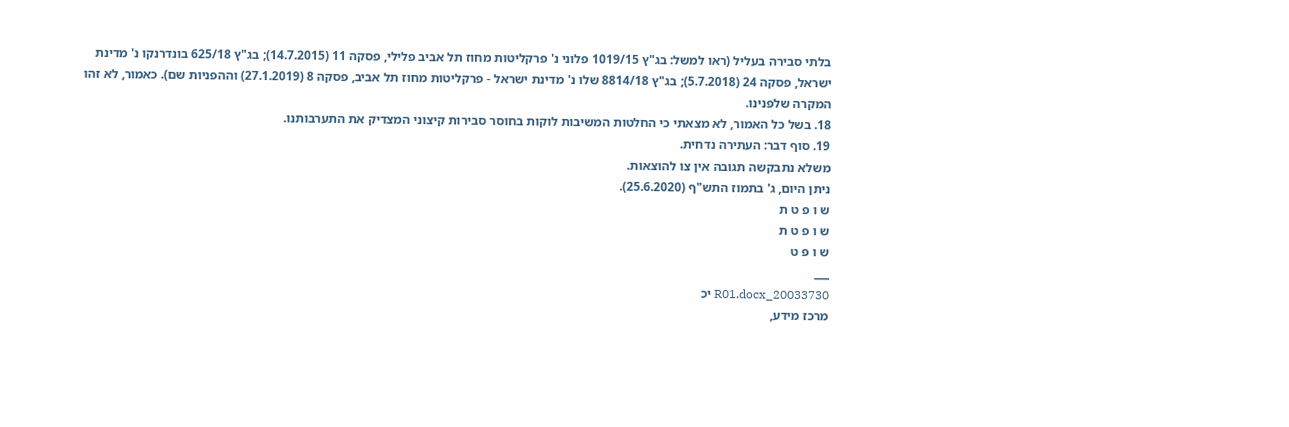בלתי סבירה בעליל (ראו למשל: בג"ץ 1019/15 פלוני נ' פרקליטות מחוז תל אביב פלילי, פסקה 11 (14.7.2015); בג"ץ 625/18 בונדרנקו נ' מדינת ישראל, פסקה 24 (5.7.2018); בג"ץ 8814/18 שלו נ' מדינת ישראל - פרקליטות מחוז תל אביב, פסקה 8 (27.1.2019) וההפניות שם). כאמור, לא זהו המקרה שלפנינו.
18. בשל כל האמור, לא מצאתי כי החלטות המשיבות לוקות בחוסר סבירות קיצוני המצדיק את התערבותנו.
19. סוף דבר: העתירה נדחית.
משלא נתבקשה תגובה אין צו להוצאות.
ניתן היום, ג' בתמוז התש"ף (25.6.2020).
ש ו פ ט ת
ש ו פ ט ת
ש ו פ ט
___
20033730_R01.docx יכ
מרכז מידע,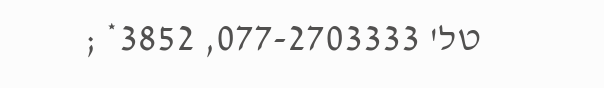טל' 077-2703333, 3852* ;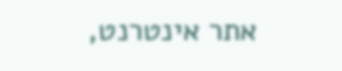אתר אינטרנט,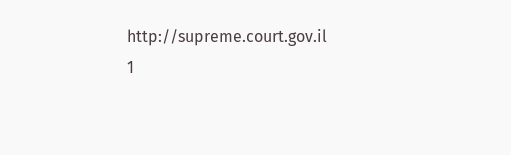http://supreme.court.gov.il
1